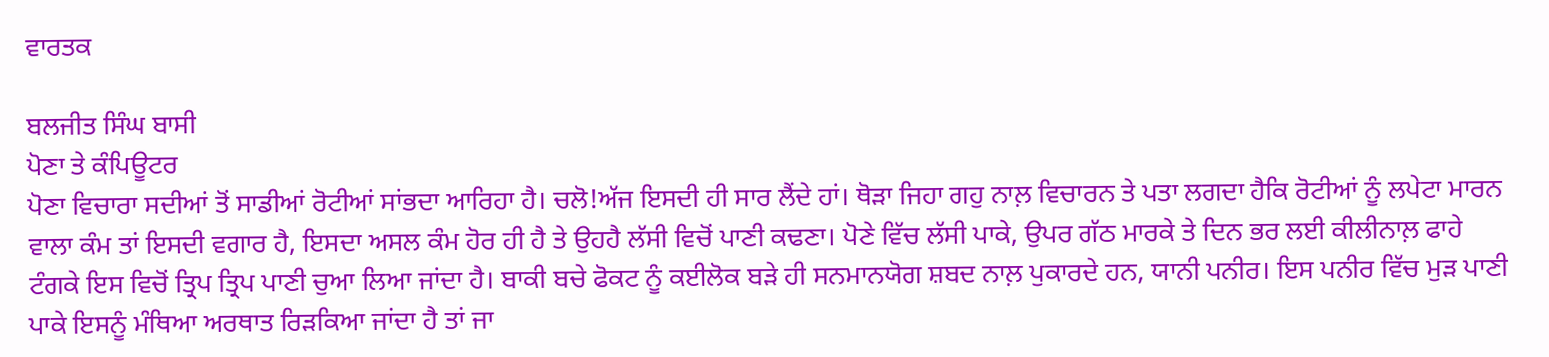ਵਾਰਤਕ

ਬਲਜੀਤ ਸਿੰਘ ਬਾਸੀ
ਪੋਣਾ ਤੇ ਕੰਪਿਊਟਰ
ਪੋਣਾ ਵਿਚਾਰਾ ਸਦੀਆਂ ਤੋਂ ਸਾਡੀਆਂ ਰੋਟੀਆਂ ਸਾਂਭਦਾ ਆਰਿਹਾ ਹੈ। ਚਲੋ!ਅੱਜ ਇਸਦੀ ਹੀ ਸਾਰ ਲੈਂਦੇ ਹਾਂ। ਥੋੜਾ ਜਿਹਾ ਗਹੁ ਨਾਲ਼ ਵਿਚਾਰਨ ਤੇ ਪਤਾ ਲਗਦਾ ਹੈਕਿ ਰੋਟੀਆਂ ਨੂੰ ਲਪੇਟਾ ਮਾਰਨ ਵਾਲਾ ਕੰਮ ਤਾਂ ਇਸਦੀ ਵਗਾਰ ਹੈ, ਇਸਦਾ ਅਸਲ ਕੰਮ ਹੋਰ ਹੀ ਹੈ ਤੇ ਉਹਹੈ ਲੱਸੀ ਵਿਚੋਂ ਪਾਣੀ ਕਢਣਾ। ਪੋਣੇ ਵਿੱਚ ਲੱਸੀ ਪਾਕੇ, ਉਪਰ ਗੱਠ ਮਾਰਕੇ ਤੇ ਦਿਨ ਭਰ ਲਈ ਕੀਲੀਨਾਲ਼ ਫਾਹੇ ਟੰਗਕੇ ਇਸ ਵਿਚੋਂ ਤ੍ਰਿਪ ਤ੍ਰਿਪ ਪਾਣੀ ਚੁਆ ਲਿਆ ਜਾਂਦਾ ਹੈ। ਬਾਕੀ ਬਚੇ ਫੋਕਟ ਨੂੰ ਕਈਲੋਕ ਬੜੇ ਹੀ ਸਨਮਾਨਯੋਗ ਸ਼ਬਦ ਨਾਲ਼ ਪੁਕਾਰਦੇ ਹਨ, ਯਾਨੀ ਪਨੀਰ। ਇਸ ਪਨੀਰ ਵਿੱਚ ਮੁੜ ਪਾਣੀ ਪਾਕੇ ਇਸਨੂੰ ਮੰਥਿਆ ਅਰਥਾਤ ਰਿੜਕਿਆ ਜਾਂਦਾ ਹੈ ਤਾਂ ਜਾ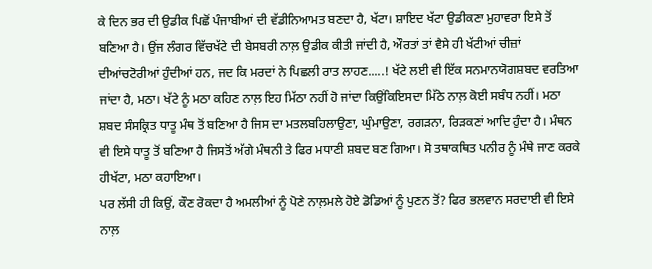ਕੇ ਦਿਨ ਭਰ ਦੀ ਉਡੀਕ ਪਿਛੋਂ ਪੰਜਾਬੀਆਂ ਦੀ ਵੱਡੀਨਿਆਮਤ ਬਣਦਾ ਹੈ, ਖੱਟਾ। ਸ਼ਾਇਦ ਖੱਟਾ ਉਡੀਕਣਾ ਮੁਹਾਵਰਾ ਇਸੇ ਤੋਂ ਬਣਿਆ ਹੈ। ਉਂਜ ਲੰਗਰ ਵਿੱਚਖੱਟੇ ਦੀ ਬੇਸਬਰੀ ਨਾਲ਼ ਉਡੀਕ ਕੀਤੀ ਜਾਂਦੀ ਹੈ, ਔਰਤਾਂ ਤਾਂ ਵੈਸੇ ਹੀ ਖੱਟੀਆਂ ਚੀਜ਼ਾਂ ਦੀਆਂਚਟੋਰੀਆਂ ਹੁੰਦੀਆਂ ਹਨ, ਜਦ ਕਿ ਮਰਦਾਂ ਨੇ ਪਿਛਲੀ ਰਾਤ ਲਾਹਣ.....! ਖੱਟੇ ਲਈ ਵੀ ਇੱਕ ਸਨਮਾਨਯੋਗਸ਼ਬਦ ਵਰਤਿਆ ਜਾਂਦਾ ਹੈ, ਮਠਾ। ਖੱਟੇ ਨੂੰ ਮਠਾ ਕਹਿਣ ਨਾਲ਼ ਇਹ ਮਿੱਠਾ ਨਹੀਂ ਹੋ ਜਾਂਦਾ ਕਿਉਂਕਿਇਸਦਾ ਮਿੱਠੇ ਨਾਲ਼ ਕੋਈ ਸਬੰਧ ਨਹੀਂ। ਮਠਾ ਸ਼ਬਦ ਸੰਸਕ੍ਰਿਤ ਧਾਤੂ ਮੰਥ ਤੋਂ ਬਣਿਆ ਹੈ ਜਿਸ ਦਾ ਮਤਲਬਹਿਲਾਉਣਾ, ਘੁੰਮਾਉਣਾ, ਰਗੜਨਾ, ਰਿੜਕਣਾਂ ਆਦਿ ਹੁੰਦਾ ਹੈ। ਮੰਥਨ ਵੀ ਇਸੇ ਧਾਤੂ ਤੋਂ ਬਣਿਆ ਹੈ ਜਿਸਤੋਂ ਅੱਗੇ ਮੰਥਨੀ ਤੇ ਫਿਰ ਮਧਾਣੀ ਸ਼ਬਦ ਬਣ ਗਿਆ। ਸੋ ਤਥਾਕਥਿਤ ਪਨੀਰ ਨੂੰ ਮੰਥੇ ਜਾਣ ਕਰਕੇ ਹੀਖੱਟਾ, ਮਠਾ ਕਹਾਇਆ।
ਪਰ ਲੱਸੀ ਹੀ ਕਿਉਂ, ਕੌਣ ਰੋਕਦਾ ਹੈ ਅਮਲੀਆਂ ਨੂੰ ਪੋਣੇ ਨਾਲ਼ਮਲੇ ਹੋਏ ਡੋਡਿਆਂ ਨੂੰ ਪੁਣਨ ਤੋਂ? ਫਿਰ ਭਲਵਾਨ ਸਰਦਾਈ ਵੀ ਇਸੇ ਨਾਲ਼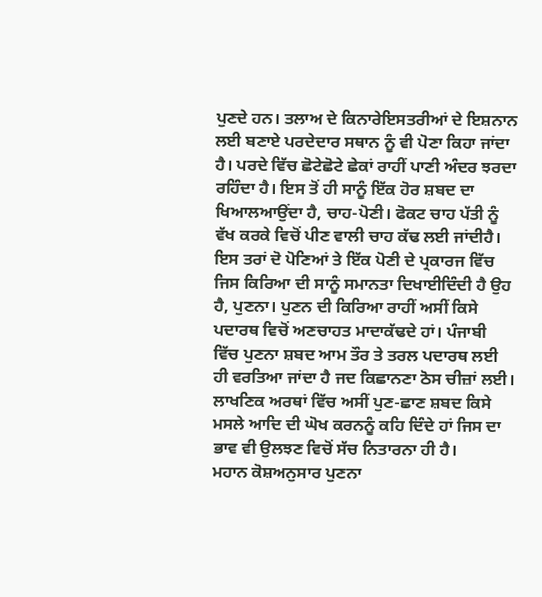ਪੁਣਦੇ ਹਨ। ਤਲਾਅ ਦੇ ਕਿਨਾਰੇਇਸਤਰੀਆਂ ਦੇ ਇਸ਼ਨਾਨ ਲਈ ਬਣਾਏ ਪਰਦੇਦਾਰ ਸਥਾਨ ਨੂੰ ਵੀ ਪੋਣਾ ਕਿਹਾ ਜਾਂਦਾ ਹੈ। ਪਰਦੇ ਵਿੱਚ ਛੋਟੇਛੋਟੇ ਛੇਕਾਂ ਰਾਹੀਂ ਪਾਣੀ ਅੰਦਰ ਝਰਦਾ ਰਹਿੰਦਾ ਹੈ। ਇਸ ਤੋਂ ਹੀ ਸਾਨੂੰ ਇੱਕ ਹੋਰ ਸ਼ਬਦ ਦਾ ਖਿਆਲਆਉਂਦਾ ਹੈ, ਚਾਹ-ਪੋਣੀ। ਫੋਕਟ ਚਾਹ ਪੱਤੀ ਨੂੰ ਵੱਖ ਕਰਕੇ ਵਿਚੋਂ ਪੀਣ ਵਾਲੀ ਚਾਹ ਕੱਢ ਲਈ ਜਾਂਦੀਹੈ। ਇਸ ਤਰਾਂ ਦੋ ਪੋਣਿਆਂ ਤੇ ਇੱਕ ਪੋਣੀ ਦੇ ਪ੍ਰਕਾਰਜ ਵਿੱਚ ਜਿਸ ਕਿਰਿਆ ਦੀ ਸਾਨੂੰ ਸਮਾਨਤਾ ਦਿਖਾਈਦਿੰਦੀ ਹੈ ਉਹ ਹੈ, ਪੁਣਨਾ। ਪੁਣਨ ਦੀ ਕਿਰਿਆ ਰਾਹੀਂ ਅਸੀਂ ਕਿਸੇ ਪਦਾਰਥ ਵਿਚੋਂ ਅਣਚਾਹਤ ਮਾਦਾਕੱਢਦੇ ਹਾਂ। ਪੰਜਾਬੀ ਵਿੱਚ ਪੁਣਨਾ ਸ਼ਬਦ ਆਮ ਤੌਰ ਤੇ ਤਰਲ ਪਦਾਰਥ ਲਈ ਹੀ ਵਰਤਿਆ ਜਾਂਦਾ ਹੈ ਜਦ ਕਿਛਾਨਣਾ ਠੋਸ ਚੀਜ਼ਾਂ ਲਈ। ਲਾਖਣਿਕ ਅਰਥਾਂ ਵਿੱਚ ਅਸੀਂ ਪੁਣ-ਛਾਣ ਸ਼ਬਦ ਕਿਸੇ ਮਸਲੇ ਆਦਿ ਦੀ ਘੋਖ ਕਰਨਨੂੰ ਕਹਿ ਦਿੰਦੇ ਹਾਂ ਜਿਸ ਦਾ ਭਾਵ ਵੀ ਉਲਝਣ ਵਿਚੋਂ ਸੱਚ ਨਿਤਾਰਨਾ ਹੀ ਹੈ।
ਮਹਾਨ ਕੋਸ਼ਅਨੁਸਾਰ ਪੁਣਨਾ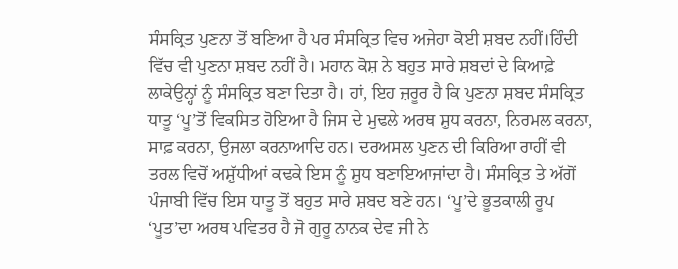ਸੰਸਕ੍ਰਿਤ ਪੁਣਨਾ ਤੋਂ ਬਣਿਆ ਹੈ ਪਰ ਸੰਸਕ੍ਰਿਤ ਵਿਚ ਅਜੇਹਾ ਕੋਈ ਸ਼ਬਦ ਨਹੀਂ।ਹਿੰਦੀ ਵਿੱਚ ਵੀ ਪੁਣਨਾ ਸ਼ਬਦ ਨਹੀਂ ਹੈ। ਮਹਾਨ ਕੋਸ਼ ਨੇ ਬਹੁਤ ਸਾਰੇ ਸ਼ਬਦਾਂ ਦੇ ਕਿਆਫ਼ੇ ਲਾਕੇਉਨ੍ਹਾਂ ਨੂੰ ਸੰਸਕ੍ਰਿਤ ਬਣਾ ਦਿਤਾ ਹੈ। ਹਾਂ, ਇਹ ਜ਼ਰੂਰ ਹੈ ਕਿ ਪੁਣਨਾ ਸ਼ਬਦ ਸੰਸਕ੍ਰਿਤ ਧਾਤੂ ‘ਪੂ’ਤੋਂ ਵਿਕਸਿਤ ਹੋਇਆ ਹੈ ਜਿਸ ਦੇ ਮੁਢਲੇ ਅਰਥ ਸ਼ੁਧ ਕਰਨਾ, ਨਿਰਮਲ ਕਰਨਾ, ਸਾਫ਼ ਕਰਨਾ, ਉਜਲਾ ਕਰਨਾਆਦਿ ਹਨ। ਦਰਅਸਲ ਪੁਣਨ ਦੀ ਕਿਰਿਆ ਰਾਹੀਂ ਵੀ ਤਰਲ ਵਿਚੋਂ ਅਸ਼ੁੱਧੀਆਂ ਕਢਕੇ ਇਸ ਨੂੰ ਸ਼ੁਧ ਬਣਾਇਆਜਾਂਦਾ ਹੈ। ਸੰਸਕ੍ਰਿਤ ਤੇ ਅੱਗੋਂ ਪੰਜਾਬੀ ਵਿੱਚ ਇਸ ਧਾਤੂ ਤੋਂ ਬਹੁਤ ਸਾਰੇ ਸ਼ਬਦ ਬਣੇ ਹਨ। ‘ਪੂ’ਦੇ ਭੂਤਕਾਲੀ ਰੂਪ ‘ਪੂਤ’ਦਾ ਅਰਥ ਪਵਿਤਰ ਹੈ ਜੋ ਗੁਰੂ ਨਾਨਕ ਦੇਵ ਜੀ ਨੇ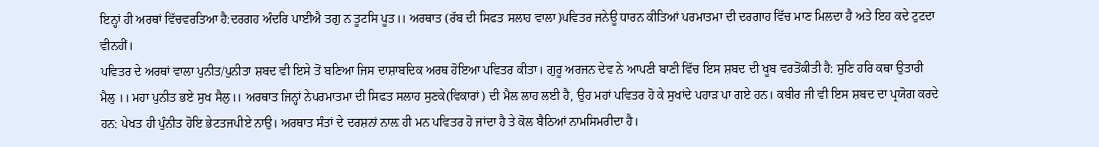ਇਨ੍ਹਾਂ ਹੀ ਅਰਥਾਂ ਵਿੱਚਵਰਤਿਆ ਹੈ:ਦਰਗਹ ਅੰਦਰਿ ਪਾਈਐ ਤਗੁ ਨ ਤੂਟਸਿ ਪੂਤ।। ਅਰਥਾਤ (ਰੱਬ ਦੀ ਸਿਫਤ ਸਲਾਹ ਵਾਲਾ)ਪਵਿਤਰ ਜਨੇਊ ਧਾਰਨ ਕੀਤਿਆਂ ਪਰਮਾਤਮਾ ਦੀ ਦਰਗਾਹ ਵਿੱਚ ਮਾਣ ਮਿਲਦਾ ਹੈ ਅਤੇ ਇਹ ਕਦੇ ਟੁਟਦਾ ਵੀਨਹੀਂ।
ਪਵਿਤਰ ਦੇ ਅਰਥਾਂ ਵਾਲਾ ਪੁਨੀਤ/ਪੁਨੀਤਾ ਸ਼ਬਦ ਵੀ ਇਸੇ ਤੋਂ ਬਣਿਆ ਜਿਸ ਦਾਸ਼ਾਬਦਿਕ ਅਰਥ ਹੋਇਆ ਪਵਿਤਰ ਕੀਤਾ। ਗੁਰੂ ਅਰਜਨ ਦੇਵ ਨੇ ਆਪਣੀ ਬਾਣੀ ਵਿੱਚ ਇਸ ਸ਼ਬਦ ਦੀ ਖੂਬ ਵਰਤੋਂਕੀਤੀ ਹੈ: ਸੁਣਿ ਹਰਿ ਕਥਾ ਉਤਾਰੀ ਮੈਲੁ ।। ਮਹਾ ਪੁਨੀਤ ਭਏ ਸੁਖ ਸੈਲੁ।। ਅਰਥਾਤ ਜਿਨ੍ਹਾਂ ਨੇਪਰਮਾਤਮਾ ਦੀ ਸਿਫਤ ਸਲਾਹ ਸੁਣਕੇ(ਵਿਕਾਰਾਂ) ਦੀ ਮੈਲ ਲਾਹ ਲਈ ਹੈ, ਉਹ ਮਹਾਂ ਪਵਿਤਰ ਹੋ ਕੇ ਸੁਖਾਂਦੇ ਪਹਾੜ ਪਾ ਗਏ ਹਨ। ਕਬੀਰ ਜੀ ਵੀ ਇਸ ਸ਼ਬਦ ਦਾ ਪ੍ਰਯੋਗ ਕਰਦੇ ਹਨ: ਪੇਖਤ ਹੀ ਪੁੰਨੀਤ ਹੋਇ ਭੇਟਤਜਪੀਏ ਨਾਉ। ਅਰਥਾਤ ਸੰਤਾਂ ਦੇ ਦਰਸ਼ਨਾਂ ਨਾਲ਼ ਹੀ ਮਨ ਪਵਿਤਰ ਹੋ ਜਾਂਦਾ ਹੈ ਤੇ ਕੋਲ ਬੈਠਿਆਂ ਨਾਮਸਿਮਰੀਦਾ ਹੈ।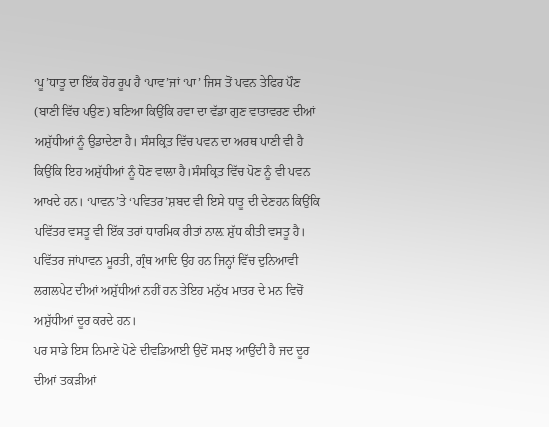‘ਪੂ’ਧਾਤੂ ਦਾ ਇੱਕ ਹੋਰ ਰੂਪ ਹੈ ‘ਪਾਵ’ਜਾਂ ‘ਪਾ’ ਜਿਸ ਤੋਂ ਪਵਨ ਤੇਫਿਰ ਪੌਣ (ਬਾਣੀ ਵਿੱਚ ਪਉਣ) ਬਣਿਆ ਕਿਉਂਕਿ ਹਵਾ ਦਾ ਵੱਡਾ ਗੁਣ ਵਾਤਾਵਰਣ ਦੀਆਂ ਅਸ਼ੁੱਧੀਆਂ ਨੂੰ ਉਡਾਦੇਣਾ ਹੈ। ਸੰਸਕ੍ਰਿਤ ਵਿੱਚ ਪਵਨ ਦਾ ਅਰਥ ਪਾਣੀ ਵੀ ਹੈ ਕਿਉਂਕਿ ਇਹ ਅਸ਼ੁੱਧੀਆਂ ਨੂੰ ਧੋਣ ਵਾਲਾ ਹੈ।ਸੰਸਕ੍ਰਿਤ ਵਿੱਚ ਪੋਣ ਨੂੰ ਵੀ ਪਵਨ ਆਖਦੇ ਹਨ। ‘ਪਾਵਨ’ਤੇ ‘ਪਵਿਤਰ’ਸ਼ਬਦ ਵੀ ਇਸੇ ਧਾਤੂ ਦੀ ਦੇਣਹਨ ਕਿਉਂਕਿ ਪਵਿੱਤਰ ਵਸਤੂ ਵੀ ਇੱਕ ਤਰਾਂ ਧਾਰਮਿਕ ਰੀਤਾਂ ਨਾਲ਼ ਸ਼ੁੱਧ ਕੀਤੀ ਵਸਤੂ ਹੈ। ਪਵਿੱਤਰ ਜਾਂਪਾਵਨ ਮੂਰਤੀ, ਗ੍ਰੰਥ ਆਦਿ ਉਹ ਹਨ ਜਿਨ੍ਹਾਂ ਵਿੱਚ ਦੁਨਿਆਵੀ ਲਗਲਪੇਟ ਦੀਆਂ ਅਸ਼ੁੱਧੀਆਂ ਨਹੀਂ ਹਨ ਤੇਇਹ ਮਨੁੱਖ ਮਾਤਰ ਦੇ ਮਨ ਵਿਚੋਂ ਅਸ਼ੁੱਧੀਆਂ ਦੂਰ ਕਰਦੇ ਹਨ।
ਪਰ ਸਾਡੇ ਇਸ ਨਿਮਾਣੇ ਪੋਣੇ ਦੀਵਡਿਆਈ ਉਦੋਂ ਸਮਝ ਆਉਂਦੀ ਹੈ ਜਦ ਦੂਰ ਦੀਆਂ ਤਕੜੀਆਂ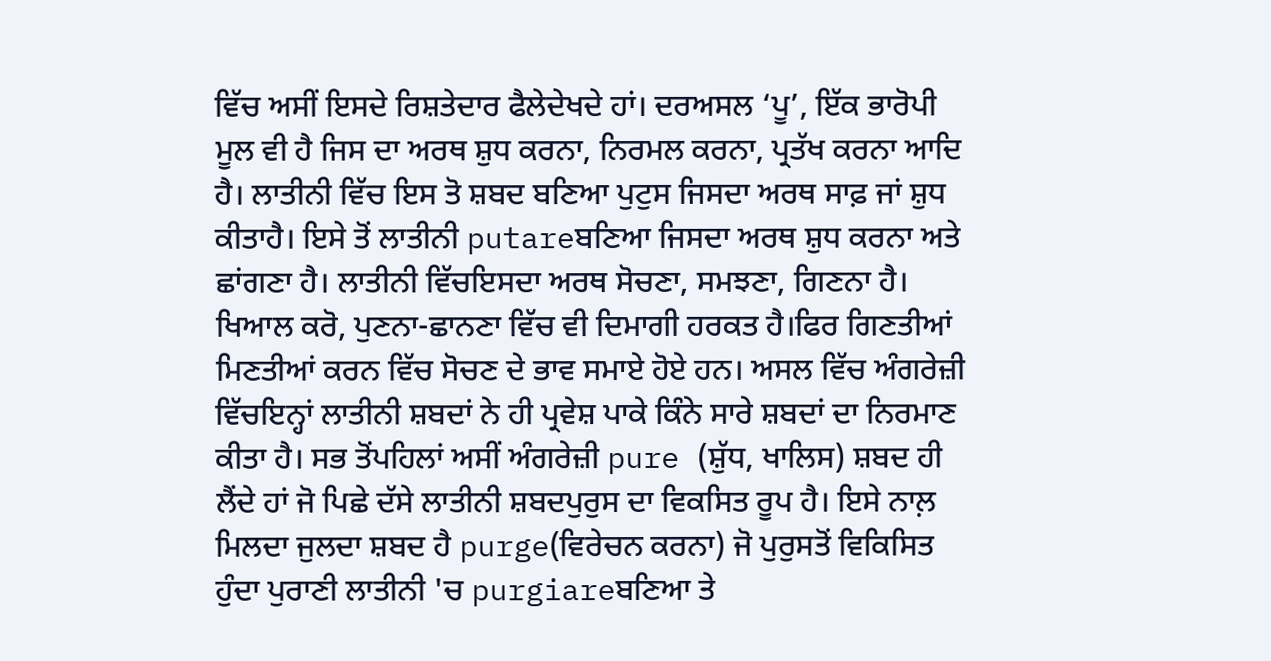ਵਿੱਚ ਅਸੀਂ ਇਸਦੇ ਰਿਸ਼ਤੇਦਾਰ ਫੈਲੇਦੇਖਦੇ ਹਾਂ। ਦਰਅਸਲ ‘ਪੂ’, ਇੱਕ ਭਾਰੋਪੀ ਮੂਲ ਵੀ ਹੈ ਜਿਸ ਦਾ ਅਰਥ ਸ਼ੁਧ ਕਰਨਾ, ਨਿਰਮਲ ਕਰਨਾ, ਪ੍ਰਤੱਖ ਕਰਨਾ ਆਦਿ ਹੈ। ਲਾਤੀਨੀ ਵਿੱਚ ਇਸ ਤੋ ਸ਼ਬਦ ਬਣਿਆ ਪੁਟੁਸ ਜਿਸਦਾ ਅਰਥ ਸਾਫ਼ ਜਾਂ ਸ਼ੁਧ ਕੀਤਾਹੈ। ਇਸੇ ਤੋਂ ਲਾਤੀਨੀ putareਬਣਿਆ ਜਿਸਦਾ ਅਰਥ ਸ਼ੁਧ ਕਰਨਾ ਅਤੇ ਛਾਂਗਣਾ ਹੈ। ਲਾਤੀਨੀ ਵਿੱਚਇਸਦਾ ਅਰਥ ਸੋਚਣਾ, ਸਮਝਣਾ, ਗਿਣਨਾ ਹੈ। ਖਿਆਲ ਕਰੋ, ਪੁਣਨਾ-ਛਾਨਣਾ ਵਿੱਚ ਵੀ ਦਿਮਾਗੀ ਹਰਕਤ ਹੈ।ਫਿਰ ਗਿਣਤੀਆਂ ਮਿਣਤੀਆਂ ਕਰਨ ਵਿੱਚ ਸੋਚਣ ਦੇ ਭਾਵ ਸਮਾਏ ਹੋਏ ਹਨ। ਅਸਲ ਵਿੱਚ ਅੰਗਰੇਜ਼ੀ ਵਿੱਚਇਨ੍ਹਾਂ ਲਾਤੀਨੀ ਸ਼ਬਦਾਂ ਨੇ ਹੀ ਪ੍ਰਵੇਸ਼ ਪਾਕੇ ਕਿੰਨੇ ਸਾਰੇ ਸ਼ਬਦਾਂ ਦਾ ਨਿਰਮਾਣ ਕੀਤਾ ਹੈ। ਸਭ ਤੋਂਪਹਿਲਾਂ ਅਸੀਂ ਅੰਗਰੇਜ਼ੀ pure (ਸ਼ੁੱਧ, ਖਾਲਿਸ) ਸ਼ਬਦ ਹੀ ਲੈਂਦੇ ਹਾਂ ਜੋ ਪਿਛੇ ਦੱਸੇ ਲਾਤੀਨੀ ਸ਼ਬਦਪੁਰੁਸ ਦਾ ਵਿਕਸਿਤ ਰੂਪ ਹੈ। ਇਸੇ ਨਾਲ਼ ਮਿਲਦਾ ਜੁਲਦਾ ਸ਼ਬਦ ਹੈ purge(ਵਿਰੇਚਨ ਕਰਨਾ) ਜੋ ਪੁਰੁਸਤੋਂ ਵਿਕਿਸਿਤ ਹੁੰਦਾ ਪੁਰਾਣੀ ਲਾਤੀਨੀ 'ਚ purgiareਬਣਿਆ ਤੇ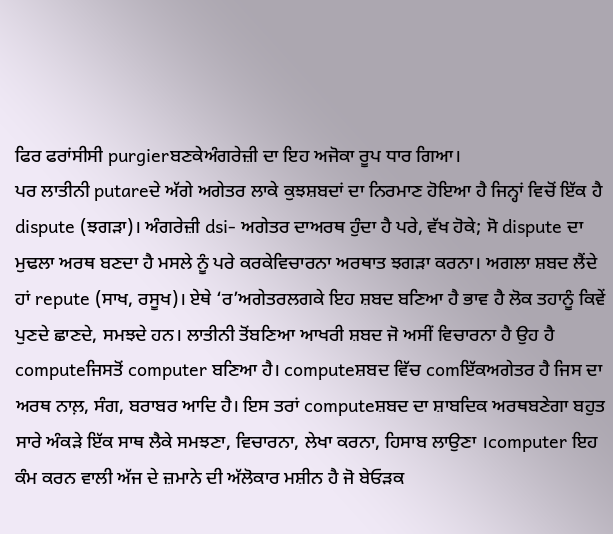ਫਿਰ ਫਰਾਂਸੀਸੀ purgierਬਣਕੇਅੰਗਰੇਜ਼ੀ ਦਾ ਇਹ ਅਜੋਕਾ ਰੂਪ ਧਾਰ ਗਿਆ।
ਪਰ ਲਾਤੀਨੀ putareਦੇ ਅੱਗੇ ਅਗੇਤਰ ਲਾਕੇ ਕੁਝਸ਼ਬਦਾਂ ਦਾ ਨਿਰਮਾਣ ਹੋਇਆ ਹੈ ਜਿਨ੍ਹਾਂ ਵਿਚੋਂ ਇੱਕ ਹੈ dispute (ਝਗੜਾ)। ਅੰਗਰੇਜ਼ੀ dsi- ਅਗੇਤਰ ਦਾਅਰਥ ਹੁੰਦਾ ਹੈ ਪਰੇ, ਵੱਖ ਹੋਕੇ; ਸੋ dispute ਦਾ ਮੁਢਲਾ ਅਰਥ ਬਣਦਾ ਹੈ ਮਸਲੇ ਨੂੰ ਪਰੇ ਕਰਕੇਵਿਚਾਰਨਾ ਅਰਥਾਤ ਝਗੜਾ ਕਰਨਾ। ਅਗਲਾ ਸ਼ਬਦ ਲੈਂਦੇ ਹਾਂ repute (ਸਾਖ, ਰਸੂਖ)। ਏਥੇ ‘ਰ’ਅਗੇਤਰਲਗਕੇ ਇਹ ਸ਼ਬਦ ਬਣਿਆ ਹੈ ਭਾਵ ਹੈ ਲੋਕ ਤਹਾਨੂੰ ਕਿਵੇਂ ਪੁਣਦੇ ਛਾਣਦੇ, ਸਮਝਦੇ ਹਨ। ਲਾਤੀਨੀ ਤੋਂਬਣਿਆ ਆਖਰੀ ਸ਼ਬਦ ਜੋ ਅਸੀਂ ਵਿਚਾਰਨਾ ਹੈ ਉਹ ਹੈ computeਜਿਸਤੋਂ computer ਬਣਿਆ ਹੈ। computeਸ਼ਬਦ ਵਿੱਚ comਇੱਕਅਗੇਤਰ ਹੈ ਜਿਸ ਦਾ ਅਰਥ ਨਾਲ਼, ਸੰਗ, ਬਰਾਬਰ ਆਦਿ ਹੈ। ਇਸ ਤਰਾਂ computeਸ਼ਬਦ ਦਾ ਸ਼ਾਬਦਿਕ ਅਰਥਬਣੇਗਾ ਬਹੁਤ ਸਾਰੇ ਅੰਕੜੇ ਇੱਕ ਸਾਥ ਲੈਕੇ ਸਮਝਣਾ, ਵਿਚਾਰਨਾ, ਲੇਖਾ ਕਰਨਾ, ਹਿਸਾਬ ਲਾਉਣਾ ।computer ਇਹ ਕੰਮ ਕਰਨ ਵਾਲੀ ਅੱਜ ਦੇ ਜ਼ਮਾਨੇ ਦੀ ਅੱਲੋਕਾਰ ਮਸ਼ੀਨ ਹੈ ਜੋ ਬੇਓੜਕ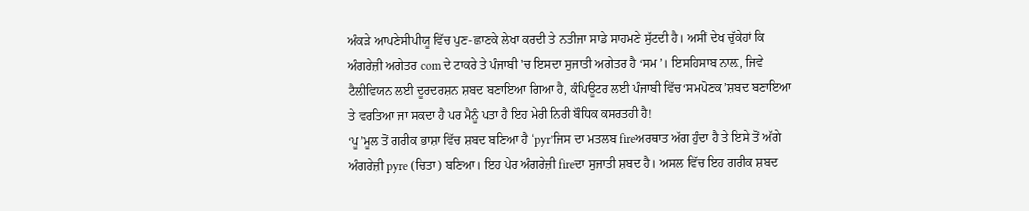ਅੰਕੜੇ ਆਪਣੇਸੀਪੀਯੂ ਵਿੱਚ ਪੁਣ-ਛਾਣਕੇ ਲੇਖਾ ਕਰਦੀ ਤੇ ਨਤੀਜਾ ਸਾਡੇ ਸਾਹਮਣੇ ਸੁੱਟਦੀ ਹੈ। ਅਸੀਂ ਦੇਖ ਚੁੱਕੇਹਾਂ ਕਿ ਅੰਗਰੇਜ਼ੀ ਅਗੇਤਰ com ਦੇ ਟਾਕਰੇ ਤੇ ਪੰਜਾਬੀ 'ਚ ਇਸਦਾ ਸੁਜਾਤੀ ਅਗੇਤਰ ਹੈ ‘ਸਮ’। ਇਸਹਿਸਾਬ ਨਾਲ਼, ਜਿਵੇ ਟੈਲੀਵਿਯਨ ਲਈ ਦੂਰਦਰਸ਼ਨ ਸ਼ਬਦ ਬਣਾਇਆ ਗਿਆ ਹੈ, ਕੰਪਿਊਟਰ ਲਈ ਪੰਜਾਬੀ ਵਿੱਚ‘ਸਮਪੋਣਕ’ਸ਼ਬਦ ਬਣਾਇਆ ਤੇ ਵਰਤਿਆ ਜਾ ਸਕਦਾ ਹੈ ਪਰ ਮੈਨੂੰ ਪਤਾ ਹੈ ਇਹ ਮੇਰੀ ਨਿਰੀ ਬੌਧਿਕ ਕਸਰਤਹੀ ਹੈ!
‘ਪੂ’ਮੂਲ ਤੋਂ ਗਰੀਕ ਭਾਸ਼ਾ ਵਿੱਚ ਸ਼ਬਦ ਬਣਿਆ ਹੈ ‘pyr’ਜਿਸ ਦਾ ਮਤਲਬ fireਅਰਥਾਤ ਅੱਗ ਹੁੰਦਾ ਹੈ ਤੇ ਇਸੇ ਤੋਂ ਅੱਗੇ ਅੰਗਰੇਜ਼ੀ pyre (ਚਿਤਾ) ਬਣਿਆ। ਇਹ ਪੇਰ ਅੰਗਰੇਜ਼ੀ fireਦਾ ਸੁਜਾਤੀ ਸ਼ਬਦ ਹੈ। ਅਸਲ ਵਿੱਚ ਇਹ ਗਰੀਕ ਸ਼ਬਦ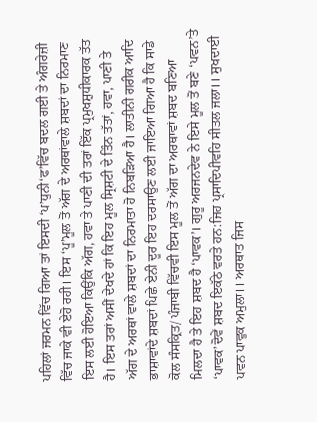ਪਹਿਲਾਂ ਜਰਮਨ ਵਿੱਚ ਗਿਆ ਤਾਂ ਇਸਦੀ ‘ਪ’ਧੁਨੀ‘ਫ’ਵਿੱਚ ਬਦਲ ਗਈ ਤੇ ਅੰਗਰੇਜ਼ੀ ਵਿੱਚ ਜਾਕੇ ਵੀ ਏਹੋ ਰਹੀ। ਇਸ ‘ਪੂ’ਮੂਲ ਤੋਂ ਅੱਗ ਦੇ ਅਰਥਾਂਵਾਲੇ ਸ਼ਬਦਾਂ ਦਾ ਨਿਰਮਾਣ ਇਸ ਲਈ ਹੋਇਆ ਕਿਉਂਕਿ ਅੱਗ, ਹਵਾ ਤੇ ਪਾਣੀ ਦੀ ਤਰਾਂ ਇੱਕ ਪ੍ਰਮੁਖਸ਼ੁਧੀਕਾਰਕ ਤੱਤ ਹੈ। ਇਸ ਤਰਾਂ ਅਸੀਂ ਦੇਖਦੇ ਹਾਂ ਕਿ ਇਹ ਮੂਲ ਸ੍ਰਿਸ਼ਟੀ ਦੇ ਤਿੰਨ ਤੱਤਾਂ, ਹਵਾ, ਪਾਣੀ ਤੇ ਅੱਗ ਦੇ ਅਰਥਾਂ ਵਾਲੇ ਸ਼ਬਦਾਂ ਦਾ ਨਿਰਮਾਤਾ ਹੋ ਨਿਬੜਿਆ ਹੈ। ਲਾਤੀਨੀ ਗਰੀਕ ਆਦਿ ਭਾਸ਼ਾਵਾਂਦੇ ਸ਼ਬਦਾਂ ਪਿਛੇ ਏਨੀ ਦੂਰ ਇਹ ਦਰਸਾਉਣ ਲਈ ਜਾਇਆ ਗਿਆ ਹੈ ਕਿ ਸਾਡੇ ਕੋਲ ਸੰਸਕ੍ਰਿਤ/ ਪੰਜਾਬੀ ਵਿੱਚਵੀ ਇਸ ਮੂਲ ਤੋਂ ਅੱਗ ਦਾ ਅਰਥਾਵਾਂ ਸ਼ਬਦ ਬਣਿਆ ਮਿਲਦਾ ਹੈ ਤੇ ਇਹ ਸ਼ਬਦ ਹੈ ‘ਪਾਵਕ’। ਗੁਰੂ ਅਰਜਨਦੇਵ ਨੇ ਇਸੇ ਮੂਲ ਤੋਂ ਬਣੇ ‘ਪਵਨ’ਤੇ ‘ਪਾਵਕ’ਦੋਵੇਂ ਸ਼ਬਦ ਇਕੱਠੇ ਵਰਤੇ ਹਨ:ਜਿਹ ਪ੍ਰਸਾਦਿਪੀਵਹਿ ਸੀਤਲ ਜਲਾ।। ਸੁਖਦਾਈ ਪਵਨ ਪਾਵੁਕ ਅਮੁਲਾ।। ਅਰਥਾਤ ਜਿਸ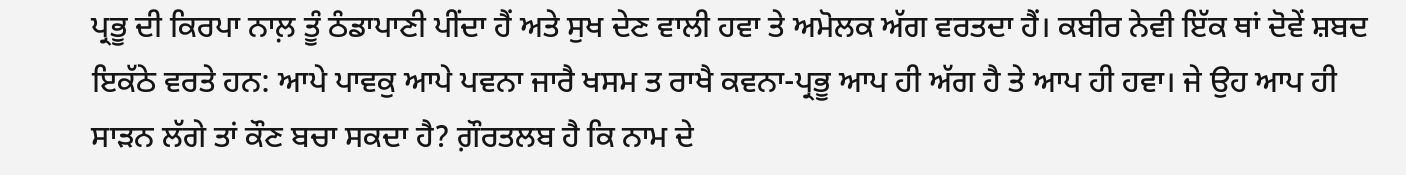ਪ੍ਰਭੂ ਦੀ ਕਿਰਪਾ ਨਾਲ਼ ਤੂੰ ਠੰਡਾਪਾਣੀ ਪੀਂਦਾ ਹੈਂ ਅਤੇ ਸੁਖ ਦੇਣ ਵਾਲੀ ਹਵਾ ਤੇ ਅਮੋਲਕ ਅੱਗ ਵਰਤਦਾ ਹੈਂ। ਕਬੀਰ ਨੇਵੀ ਇੱਕ ਥਾਂ ਦੋਵੇਂ ਸ਼ਬਦ ਇਕੱਠੇ ਵਰਤੇ ਹਨ: ਆਪੇ ਪਾਵਕੁ ਆਪੇ ਪਵਨਾ ਜਾਰੈ ਖਸਮ ਤ ਰਾਖੈ ਕਵਨਾ-ਪ੍ਰਭੂ ਆਪ ਹੀ ਅੱਗ ਹੈ ਤੇ ਆਪ ਹੀ ਹਵਾ। ਜੇ ਉਹ ਆਪ ਹੀ ਸਾੜਨ ਲੱਗੇ ਤਾਂ ਕੌਣ ਬਚਾ ਸਕਦਾ ਹੈ? ਗ਼ੌਰਤਲਬ ਹੈ ਕਿ ਨਾਮ ਦੇ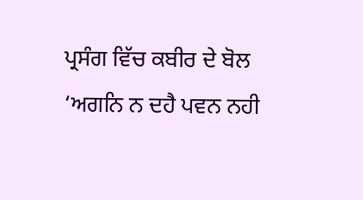ਪ੍ਰਸੰਗ ਵਿੱਚ ਕਬੀਰ ਦੇ ਬੋਲ ‘ਅਗਨਿ ਨ ਦਹੈ ਪਵਨ ਨਹੀ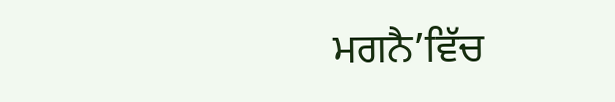ਮਗਨੈ’ਵਿੱਚ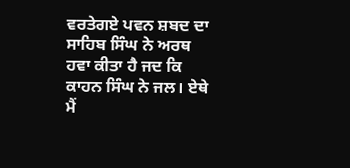ਵਰਤੇਗਏ ਪਵਨ ਸ਼ਬਦ ਦਾ ਸਾਹਿਬ ਸਿੰਘ ਨੇ ਅਰਥ ਹਵਾ ਕੀਤਾ ਹੈ ਜਦ ਕਿ ਕਾਹਨ ਸਿੰਘ ਨੇ ਜਲ। ਏਥੇ ਮੈਂ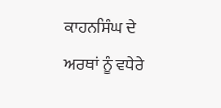ਕਾਹਨਸਿੰਘ ਦੇ ਅਰਥਾਂ ਨੂੰ ਵਧੇਰੇ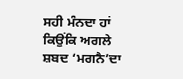ਸਹੀ ਮੰਨਦਾ ਹਾਂ ਕਿਉਂਕਿ ਅਗਲੇ ਸ਼ਬਦ ‘ਮਗਨੈ’ਦਾ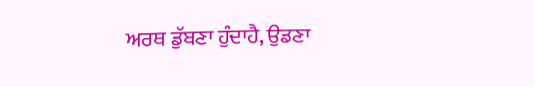ਅਰਥ ਡੁੱਬਣਾ ਹੁੰਦਾਹੈ, ਉਡਣਾ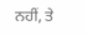ਨਹੀਂ, ਤੇ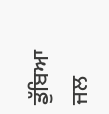ਡੁੱਬਿਆ ਜਲ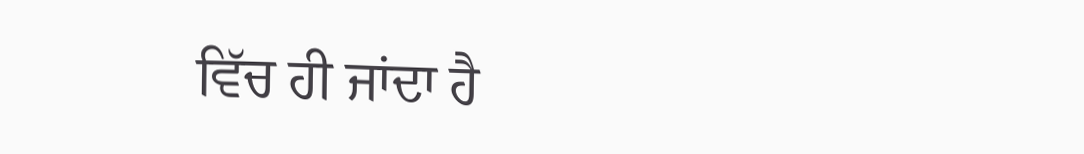ਵਿੱਚ ਹੀ ਜਾਂਦਾ ਹੈ